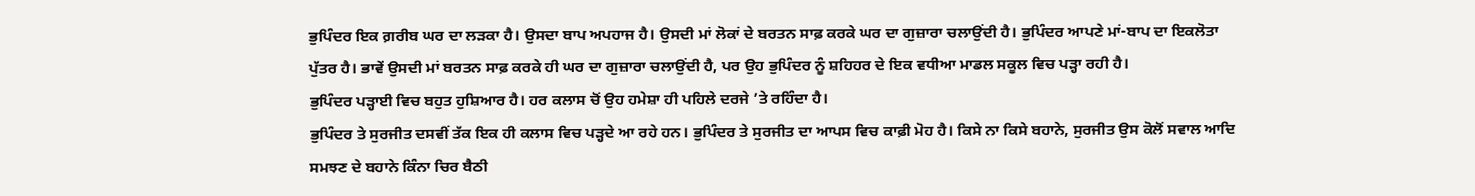ਭੁਪਿੰਦਰ ਇਕ ਗ਼ਰੀਬ ਘਰ ਦਾ ਲੜਕਾ ਹੈ। ਉਸਦਾ ਬਾਪ ਅਪਹਾਜ ਹੈ। ਉਸਦੀ ਮਾਂ ਲੋਕਾਂ ਦੇ ਬਰਤਨ ਸਾਫ਼ ਕਰਕੇ ਘਰ ਦਾ ਗੁਜ਼ਾਰਾ ਚਲਾਉਂਦੀ ਹੈ। ਭੁਪਿੰਦਰ ਆਪਣੇ ਮਾਂ-ਬਾਪ ਦਾ ਇਕਲੋਤਾ ਪੁੱਤਰ ਹੈ। ਭਾਵੇਂ ਉਸਦੀ ਮਾਂ ਬਰਤਨ ਸਾਫ਼ ਕਰਕੇ ਹੀ ਘਰ ਦਾ ਗੁਜ਼ਾਰਾ ਚਲਾਉਂਦੀ ਹੈ, ਪਰ ਉਹ ਭੁਪਿੰਦਰ ਨੂੰ ਸ਼ਹਿਹਰ ਦੇ ਇਕ ਵਧੀਆ ਮਾਡਲ ਸਕੂਲ ਵਿਚ ਪੜ੍ਹਾ ਰਹੀ ਹੈ।
ਭੁਪਿੰਦਰ ਪੜ੍ਹਾਈ ਵਿਚ ਬਹੁਤ ਹੁਸ਼ਿਆਰ ਹੈ। ਹਰ ਕਲਾਸ ਚੋਂ ਉਹ ਹਮੇਸ਼ਾ ਹੀ ਪਹਿਲੇ ਦਰਜੇ ’ਤੇ ਰਹਿੰਦਾ ਹੈ।
ਭੁਪਿੰਦਰ ਤੇ ਸੁਰਜੀਤ ਦਸਵੀਂ ਤੱਕ ਇਕ ਹੀ ਕਲਾਸ ਵਿਚ ਪੜ੍ਹਦੇ ਆ ਰਹੇ ਹਨ। ਭੁਪਿੰਦਰ ਤੇ ਸੁਰਜੀਤ ਦਾ ਆਪਸ ਵਿਚ ਕਾਫ਼ੀ ਮੋਹ ਹੈ। ਕਿਸੇ ਨਾ ਕਿਸੇ ਬਹਾਨੇ, ਸੁਰਜੀਤ ਉਸ ਕੋਲੋਂ ਸਵਾਲ ਆਦਿ ਸਮਝਣ ਦੇ ਬਹਾਨੇ ਕਿੰਨਾ ਚਿਰ ਬੈਠੀ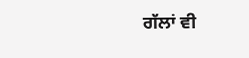ਗੱਲਾਂ ਵੀ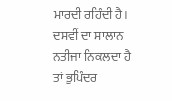ਮਾਰਦੀ ਰਹਿੰਦੀ ਹੈ।
ਦਸਵੀਂ ਦਾ ਸਾਲਾਨ ਨਤੀਜਾ ਨਿਕਲਦਾ ਹੈ ਤਾਂ ਭੁਪਿੰਦਰ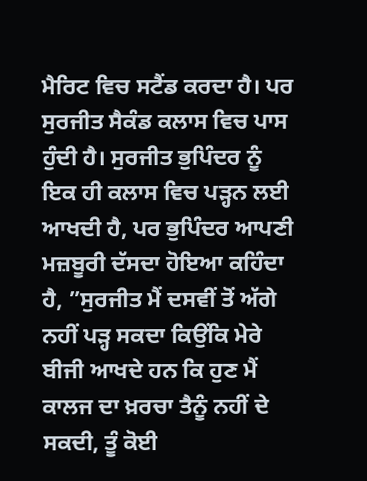ਮੈਰਿਟ ਵਿਚ ਸਟੈਂਡ ਕਰਦਾ ਹੈ। ਪਰ ਸੁਰਜੀਤ ਸੈਕੰਡ ਕਲਾਸ ਵਿਚ ਪਾਸ ਹੁੰਦੀ ਹੈ। ਸੁਰਜੀਤ ਭੁਪਿੰਦਰ ਨੂੰ ਇਕ ਹੀ ਕਲਾਸ ਵਿਚ ਪੜ੍ਹਨ ਲਈ ਆਖਦੀ ਹੈ, ਪਰ ਭੁਪਿੰਦਰ ਆਪਣੀ ਮਜ਼ਬੂਰੀ ਦੱਸਦਾ ਹੋਇਆ ਕਹਿੰਦਾ ਹੈ, ”ਸੁਰਜੀਤ ਮੈਂ ਦਸਵੀਂ ਤੋਂ ਅੱਗੇ ਨਹੀਂ ਪੜ੍ਹ ਸਕਦਾ ਕਿਉਂਕਿ ਮੇਰੇ ਬੀਜੀ ਆਖਦੇ ਹਨ ਕਿ ਹੁਣ ਮੈਂ ਕਾਲਜ ਦਾ ਖ਼ਰਚਾ ਤੈਨੂੰ ਨਹੀਂ ਦੇ ਸਕਦੀ, ਤੂੰ ਕੋਈ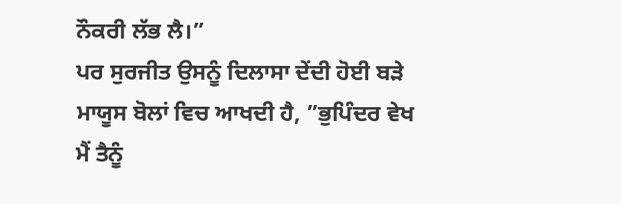ਨੌਕਰੀ ਲੱਭ ਲੈ।”
ਪਰ ਸੁਰਜੀਤ ਉਸਨੂੰ ਦਿਲਾਸਾ ਦੇਂਦੀ ਹੋਈ ਬੜੇ ਮਾਯੂਸ ਬੋਲਾਂ ਵਿਚ ਆਖਦੀ ਹੈ, ”ਭੁਪਿੰਦਰ ਵੇਖ ਮੈਂ ਤੈਨੂੰ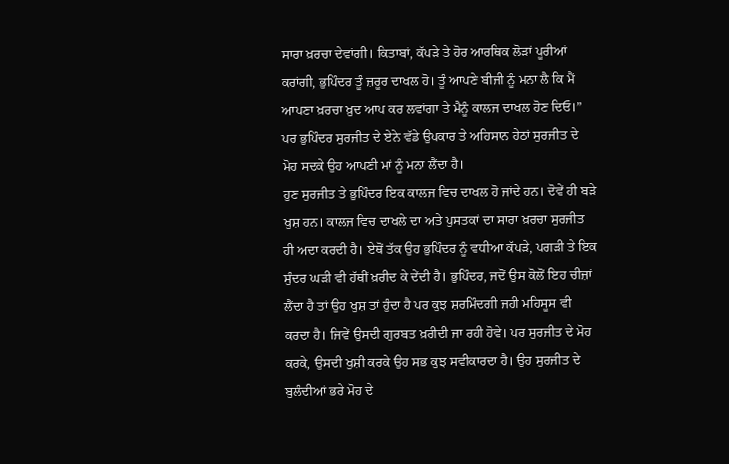ਸਾਰਾ ਖ਼ਰਚਾ ਦੇਵਾਂਗੀ। ਕਿਤਾਬਾਂ, ਕੱਪੜੇ ਤੇ ਹੋਰ ਆਰਥਿਕ ਲੋੜਾਂ ਪੂਰੀਆਂ ਕਰਾਂਗੀ, ਭੁਪਿੰਦਰ ਤੂੰ ਜ਼ਰੂਰ ਦਾਖਲ ਹੋ। ਤੂੰ ਆਪਣੇ ਬੀਜੀ ਨੂੰ ਮਨਾ ਲੈ ਕਿ ਮੈਂ ਆਪਣਾ ਖ਼ਰਚਾ ਖ਼ੁਦ ਆਪ ਕਰ ਲਵਾਂਗਾ ਤੇ ਮੈਨੂੰ ਕਾਲਜ ਦਾਖਲ ਹੋਣ ਦਿਓ।”
ਪਰ ਭੁਪਿੰਦਰ ਸੁਰਜੀਤ ਦੇ ਏਨੇ ਵੱਡੇ ਉਪਕਾਰ ਤੇ ਅਹਿਸਾਨ ਹੇਠਾਂ ਸੁਰਜੀਤ ਦੇ ਮੋਹ ਸਦਕੇ ਉਹ ਆਪਣੀ ਮਾਂ ਨੂੰ ਮਨਾ ਲੈਂਦਾ ਹੈ।
ਹੁਣ ਸੁਰਜੀਤ ਤੇ ਭੁਪਿੰਦਰ ਇਕ ਕਾਲਜ ਵਿਚ ਦਾਖਲ ਹੋ ਜਾਂਦੇ ਹਨ। ਦੋਵੇਂ ਹੀ ਬੜੇ ਖੁਸ਼ ਹਨ। ਕਾਲਜ ਵਿਚ ਦਾਖਲੇ ਦਾ ਅਤੇ ਪੁਸਤਕਾਂ ਦਾ ਸਾਰਾ ਖ਼ਰਚਾ ਸੁਰਜੀਤ ਹੀ ਅਦਾ ਕਰਦੀ ਹੈ। ਏਥੋਂ ਤੱਕ ਉਹ ਭੁਪਿੰਦਰ ਨੂੰ ਵਧੀਆ ਕੱਪੜੇ, ਪਗੜੀ ਤੇ ਇਕ ਸੁੰਦਰ ਘੜੀ ਵੀ ਹੱਥੀਂ ਖ਼ਰੀਦ ਕੇ ਦੇਂਦੀ ਹੈ। ਭੁਪਿੰਦਰ, ਜਦੋਂ ਉਸ ਕੋਲੋਂ ਇਹ ਚੀਜ਼ਾਂ ਲੈਂਦਾ ਹੈ ਤਾਂ ਉਹ ਖੁਸ਼ ਤਾਂ ਹੁੰਦਾ ਹੈ ਪਰ ਕੁਝ ਸ਼ਰਮਿੰਦਗੀ ਜਹੀ ਮਹਿਸੂਸ ਵੀ ਕਰਦਾ ਹੈ। ਜਿਵੇਂ ਉਸਦੀ ਗੁਰਬਤ ਖ਼ਰੀਦੀ ਜਾ ਰਹੀ ਹੋਵੇ। ਪਰ ਸੁਰਜੀਤ ਦੇ ਮੋਹ ਕਰਕੇ, ਉਸਦੀ ਖੁਸ਼ੀ ਕਰਕੇ ਉਹ ਸਭ ਕੁਝ ਸਵੀਕਾਰਦਾ ਹੈ। ਉਹ ਸੁਰਜੀਤ ਦੇ ਬੁਲੰਦੀਆਂ ਭਰੇ ਮੋਹ ਦੇ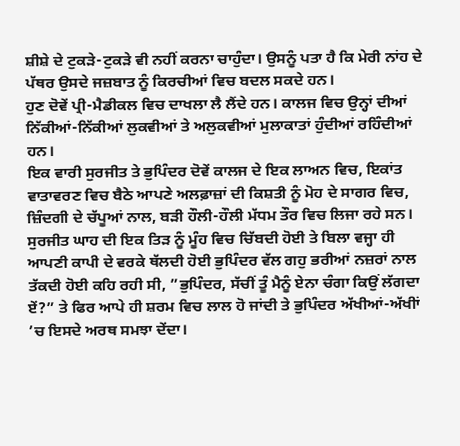ਸ਼ੀਸ਼ੇ ਦੇ ਟੁਕੜੇ-ਟੁਕੜੇ ਵੀ ਨਹੀਂ ਕਰਨਾ ਚਾਹੁੰਦਾ। ਉਸਨੂੰ ਪਤਾ ਹੈ ਕਿ ਮੇਰੀ ਨਾਂਹ ਦੇ ਪੱਥਰ ਉਸਦੇ ਜਜ਼ਬਾਤ ਨੂੰ ਕਿਰਚੀਆਂ ਵਿਚ ਬਦਲ ਸਕਦੇ ਹਨ।
ਹੁਣ ਦੋਵੇਂ ਪ੍ਰੀ-ਮੈਡੀਕਲ ਵਿਚ ਦਾਖਲਾ ਲੈ ਲੈਂਦੇ ਹਨ। ਕਾਲਜ ਵਿਚ ਉਨ੍ਹਾਂ ਦੀਆਂ ਨਿੱਕੀਆਂ-ਨਿੱਕੀਆਂ ਲੁਕਵੀਆਂ ਤੇ ਅਲੁਕਵੀਆਂ ਮੁਲਾਕਾਤਾਂ ਹੁੰਦੀਆਂ ਰਹਿੰਦੀਆਂ ਹਨ।
ਇਕ ਵਾਰੀ ਸੁਰਜੀਤ ਤੇ ਭੁਪਿੰਦਰ ਦੋਵੇਂ ਕਾਲਜ ਦੇ ਇਕ ਲਾਅਨ ਵਿਚ, ਇਕਾਂਤ ਵਾਤਾਵਰਣ ਵਿਚ ਬੈਠੇ ਆਪਣੇ ਅਲਫ਼ਾਜ਼ਾਂ ਦੀ ਕਿਸ਼ਤੀ ਨੂੰ ਮੋਹ ਦੇ ਸਾਗਰ ਵਿਚ, ਜ਼ਿੰਦਗੀ ਦੇ ਚੱਪੂਆਂ ਨਾਲ, ਬੜੀ ਹੌਲੀ-ਹੌਲੀ ਮੱਧਮ ਤੌਰ ਵਿਚ ਲਿਜਾ ਰਹੇ ਸਨ।
ਸੁਰਜੀਤ ਘਾਹ ਦੀ ਇਕ ਤਿੜ ਨੂੰ ਮੂੰਹ ਵਿਚ ਚਿੱਬਦੀ ਹੋਈ ਤੇ ਬਿਲਾ ਵਜ੍ਹਾ ਹੀ ਆਪਣੀ ਕਾਪੀ ਦੇ ਵਰਕੇ ਥੱਲਦੀ ਹੋਈ ਭੁਪਿੰਦਰ ਵੱਲ ਗਹੁ ਭਰੀਆਂ ਨਜ਼ਰਾਂ ਨਾਲ ਤੱਕਦੀ ਹੋਈ ਕਹਿ ਰਹੀ ਸੀ, ”ਭੁਪਿੰਦਰ, ਸੱਚੀਂ ਤੂੰ ਮੈਨੂੰ ਏਨਾ ਚੰਗਾ ਕਿਉਂ ਲੱਗਦਾ ਏਂ?” ਤੇ ਫਿਰ ਆਪੇ ਹੀ ਸ਼ਰਮ ਵਿਚ ਲਾਲ ਹੋ ਜਾਂਦੀ ਤੇ ਭੁਪਿੰਦਰ ਅੱਖੀਆਂ-ਅੱਖੀਾਂ ’ਚ ਇਸਦੇ ਅਰਥ ਸਮਝਾ ਦੇਂਦਾ।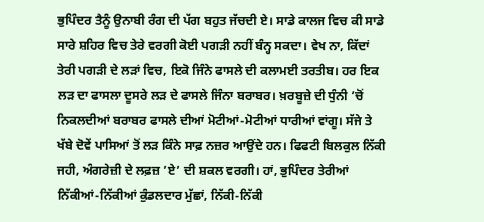ਭੁਪਿੰਦਰ ਤੈਨੂੰ ਉਨਾਬੀ ਰੰਗ ਦੀ ਪੱਗ ਬਹੁਤ ਜੱਚਦੀ ਏ। ਸਾਡੇ ਕਾਲਜ ਵਿਚ ਕੀ ਸਾਡੇ ਸਾਰੇ ਸ਼ਹਿਰ ਵਿਚ ਤੇਰੇ ਵਰਗੀ ਕੋਈ ਪਗੜੀ ਨਹੀਂ ਬੰਨ੍ਹ ਸਕਦਾ। ਵੇਖ ਨਾ, ਕਿੱਦਾਂ ਤੇਰੀ ਪਗੜੀ ਦੇ ਲੜਾਂ ਵਿਚ, ਇਕੋ ਜਿੰਨੇ ਫਾਸਲੇ ਦੀ ਕਲਾਮਈ ਤਰਤੀਬ। ਹਰ ਇਕ ਲੜ ਦਾ ਫਾਸਲਾ ਦੂਸਰੇ ਲੜ ਦੇ ਫਾਸਲੇ ਜਿੰਨਾ ਬਰਾਬਰ। ਖ਼ਰਬੂਜ਼ੇ ਦੀ ਧੁੰਨੀ ’ਚੋਂ ਨਿਕਲਦੀਆਂ ਬਰਾਬਰ ਫਾਸਲੇ ਦੀਆਂ ਮੋਟੀਆਂ-ਮੋਟੀਆਂ ਧਾਰੀਆਂ ਵਾਂਗੂ। ਸੱਜੇ ਤੇ ਖੱਬੇ ਦੋਵੇਂ ਪਾਸਿਆਂ ਤੋਂ ਲੜ ਕਿੰਨੇ ਸਾਫ਼ ਨਜ਼ਰ ਆਉਂਦੇ ਹਨ। ਫਿਫਟੀ ਬਿਲਕੁਲ ਨਿੱਕੀ ਜਹੀ, ਅੰਗਰੇਜ਼ੀ ਦੇ ਲਫ਼ਜ਼ ’ਏ’ ਦੀ ਸ਼ਕਲ ਵਰਗੀ। ਹਾਂ, ਭੁਪਿੰਦਰ ਤੇਰੀਆਂ ਨਿੱਕੀਆਂ-ਨਿੱਕੀਆਂ ਕੁੰਡਲਦਾਰ ਮੁੱਛਾਂ, ਨਿੱਕੀ-ਨਿੱਕੀ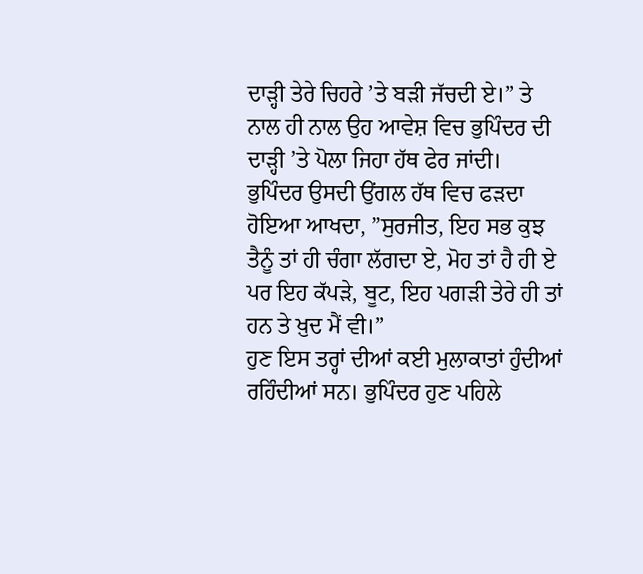ਦਾੜ੍ਹੀ ਤੇਰੇ ਚਿਹਰੇ ’ਤੇ ਬੜੀ ਜੱਚਦੀ ਏ।” ਤੇ ਨਾਲ ਹੀ ਨਾਲ ਉਹ ਆਵੇਸ਼ ਵਿਚ ਭੁਪਿੰਦਰ ਦੀ ਦਾੜ੍ਹੀ ’ਤੇ ਪੋਲਾ ਜਿਹਾ ਹੱਥ ਫੇਰ ਜਾਂਦੀ।
ਭੁਪਿੰਦਰ ਉਸਦੀ ਉਂਗਲ ਹੱਥ ਵਿਚ ਫੜਦਾ ਹੋਇਆ ਆਖਦਾ, ”ਸੁਰਜੀਤ, ਇਹ ਸਭ ਕੁਝ ਤੈਨੂੰ ਤਾਂ ਹੀ ਚੰਗਾ ਲੱਗਦਾ ਏ, ਮੋਹ ਤਾਂ ਹੈ ਹੀ ਏ ਪਰ ਇਹ ਕੱਪੜੇ, ਬੂਟ, ਇਹ ਪਗੜੀ ਤੇਰੇ ਹੀ ਤਾਂ ਹਨ ਤੇ ਖ਼ੁਦ ਮੈਂ ਵੀ।”
ਹੁਣ ਇਸ ਤਰ੍ਹਾਂ ਦੀਆਂ ਕਈ ਮੁਲਾਕਾਤਾਂ ਹੁੰਦੀਆਂ ਰਹਿੰਦੀਆਂ ਸਨ। ਭੁਪਿੰਦਰ ਹੁਣ ਪਹਿਲੇ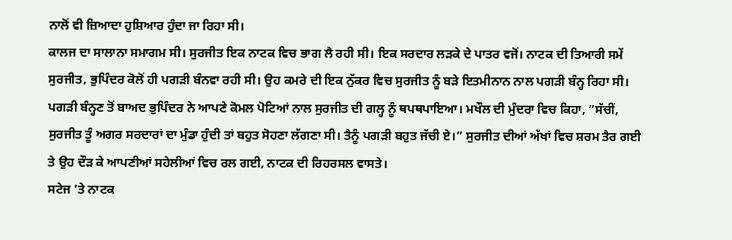ਨਾਲੋਂ ਵੀ ਜ਼ਿਆਦਾ ਹੁਸ਼ਿਆਰ ਹੁੰਦਾ ਜਾ ਰਿਹਾ ਸੀ।
ਕਾਲਜ ਦਾ ਸਾਲਾਨਾ ਸਮਾਗਮ ਸੀ। ਸੁਰਜੀਤ ਇਕ ਨਾਟਕ ਵਿਚ ਭਾਗ ਲੈ ਰਹੀ ਸੀ। ਇਕ ਸਰਦਾਰ ਲੜਕੇ ਦੇ ਪਾਤਰ ਵਜੋਂ। ਨਾਟਕ ਦੀ ਤਿਆਰੀ ਸਮੇਂ ਸੁਰਜੀਤ, ਭੁਪਿੰਦਰ ਕੋਲੋਂ ਹੀ ਪਗੜੀ ਬੰਨਵਾ ਰਹੀ ਸੀ। ਉਹ ਕਮਰੇ ਦੀ ਇਕ ਨੁੱਕਰ ਵਿਚ ਸੁਰਜੀਤ ਨੂੰ ਬੜੇ ਇਤਮੀਨਾਨ ਨਾਲ ਪਗੜੀ ਬੰਨ੍ਹ ਰਿਹਾ ਸੀ। ਪਗੜੀ ਬੰਨ੍ਹਣ ਤੋਂ ਬਾਅਦ ਭੁਪਿੰਦਰ ਨੇ ਆਪਣੇ ਕੋਮਲ ਪੋਟਿਆਂ ਨਾਲ ਸੁਰਜੀਤ ਦੀ ਗਲ੍ਹ ਨੂੰ ਥਪਥਪਾਇਆ। ਮਖੌਲ ਦੀ ਮੁੰਦਰਾ ਵਿਚ ਕਿਹਾ, ”ਸੱਚੀਂ, ਸੁਰਜੀਤ ਤੂੰ ਅਗਰ ਸਰਦਾਰਾਂ ਦਾ ਮੁੰਡਾ ਹੁੰਦੀ ਤਾਂ ਬਹੁਤ ਸੋਹਣਾ ਲੱਗਣਾ ਸੀ। ਤੈਨੂੰ ਪਗੜੀ ਬਹੁਤ ਜੱਚੀ ਏ।” ਸੁਰਜੀਤ ਦੀਆਂ ਅੱਖਾਂ ਵਿਚ ਸ਼ਰਮ ਤੈਰ ਗਈ ਤੇ ਉਹ ਦੌੜ ਕੇ ਆਪਣੀਆਂ ਸਹੇਲੀਆਂ ਵਿਚ ਰਲ ਗਈ, ਨਾਟਕ ਦੀ ਰਿਹਰਸਲ ਵਾਸਤੇ।
ਸਟੇਜ ’ਤੇ ਨਾਟਕ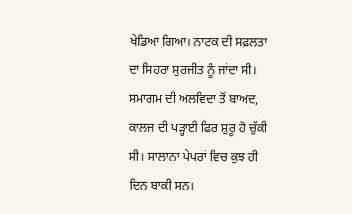ਖੇਡਿਆ ਗਿਆ। ਨਾਟਕ ਦੀ ਸਫ਼ਲਤਾ ਦਾ ਸਿਹਰਾ ਸੁਰਜੀਤ ਨੂੰ ਜਾਂਦਾ ਸੀ। ਸਮਾਗਮ ਦੀ ਅਲਵਿਦਾ ਤੋਂ ਬਾਅਦ, ਕਾਲਜ ਦੀ ਪੜ੍ਹਾਈ ਫਿਰ ਸ਼ੁਰੂ ਹੋ ਚੁੱਕੀ ਸੀ। ਸਾਲਾਨਾ ਪੇਪਰਾਂ ਵਿਚ ਕੁਝ ਹੀ ਦਿਨ ਬਾਕੀ ਸਨ।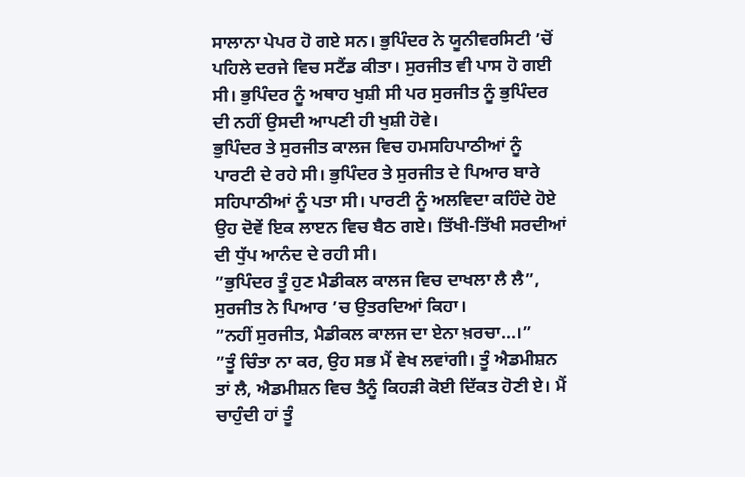ਸਾਲਾਨਾ ਪੇਪਰ ਹੋ ਗਏ ਸਨ। ਭੁਪਿੰਦਰ ਨੇ ਯੂਨੀਵਰਸਿਟੀ ’ਚੋਂ ਪਹਿਲੇ ਦਰਜੇ ਵਿਚ ਸਟੈਂਡ ਕੀਤਾ। ਸੁਰਜੀਤ ਵੀ ਪਾਸ ਹੋ ਗਈ ਸੀ। ਭੁਪਿੰਦਰ ਨੂੰ ਅਥਾਹ ਖੁਸ਼ੀ ਸੀ ਪਰ ਸੁਰਜੀਤ ਨੂੰ ਭੁਪਿੰਦਰ ਦੀ ਨਹੀਂ ਉਸਦੀ ਆਪਣੀ ਹੀ ਖੁਸ਼ੀ ਹੋਵੇ।
ਭੁਪਿੰਦਰ ਤੇ ਸੁਰਜੀਤ ਕਾਲਜ ਵਿਚ ਹਮਸਹਿਪਾਠੀਆਂ ਨੂੰ ਪਾਰਟੀ ਦੇ ਰਹੇ ਸੀ। ਭੁਪਿੰਦਰ ਤੇ ਸੁਰਜੀਤ ਦੇ ਪਿਆਰ ਬਾਰੇ ਸਹਿਪਾਠੀਆਂ ਨੂੰ ਪਤਾ ਸੀ। ਪਾਰਟੀ ਨੂੰ ਅਲਵਿਦਾ ਕਹਿੰਦੇ ਹੋਏ ਉਹ ਦੋਵੇਂ ਇਕ ਲਾੲਨ ਵਿਚ ਬੈਠ ਗਏ। ਤਿੱਖੀ-ਤਿੱਖੀ ਸਰਦੀਆਂ ਦੀ ਧੁੱਪ ਆਨੰਦ ਦੇ ਰਹੀ ਸੀ।
”ਭੁਪਿੰਦਰ ਤੂੰ ਹੁਣ ਮੈਡੀਕਲ ਕਾਲਜ ਵਿਚ ਦਾਖਲਾ ਲੈ ਲੈ”, ਸੁਰਜੀਤ ਨੇ ਪਿਆਰ ’ਚ ਉਤਰਦਿਆਂ ਕਿਹਾ।
”ਨਹੀਂ ਸੁਰਜੀਤ, ਮੈਡੀਕਲ ਕਾਲਜ ਦਾ ਏਨਾ ਖ਼ਰਚਾ...।”
”ਤੂੰ ਚਿੰਤਾ ਨਾ ਕਰ, ਉਹ ਸਭ ਮੈਂ ਵੇਖ ਲਵਾਂਗੀ। ਤੂੰ ਐਡਮੀਸ਼ਨ ਤਾਂ ਲੈ, ਐਡਮੀਸ਼ਨ ਵਿਚ ਤੈਨੂੰ ਕਿਹੜੀ ਕੋਈ ਦਿੱਕਤ ਹੋਣੀ ਏ। ਮੈਂ ਚਾਹੁੰਦੀ ਹਾਂ ਤੂੰ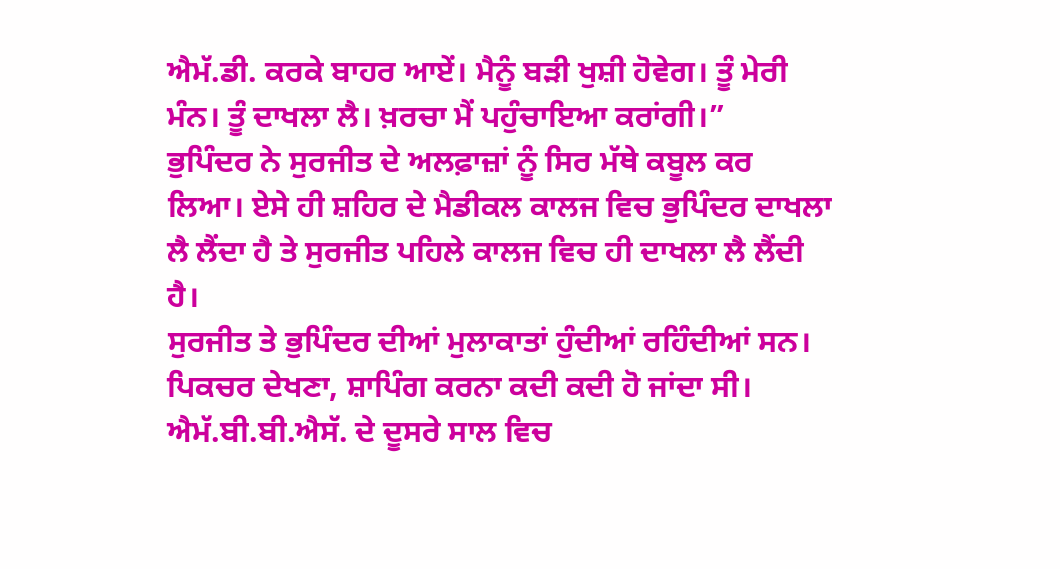ਐਮੱ.ਡੀ. ਕਰਕੇ ਬਾਹਰ ਆਏਂ। ਮੈਨੂੰ ਬੜੀ ਖੁਸ਼ੀ ਹੋਵੇਗ। ਤੂੰ ਮੇਰੀ ਮੰਨ। ਤੂੰ ਦਾਖਲਾ ਲੈ। ਖ਼ਰਚਾ ਮੈਂ ਪਹੁੰਚਾਇਆ ਕਰਾਂਗੀ।”
ਭੁਪਿੰਦਰ ਨੇ ਸੁਰਜੀਤ ਦੇ ਅਲਫ਼ਾਜ਼ਾਂ ਨੂੰ ਸਿਰ ਮੱਥੇ ਕਬੂਲ ਕਰ ਲਿਆ। ਏਸੇ ਹੀ ਸ਼ਹਿਰ ਦੇ ਮੈਡੀਕਲ ਕਾਲਜ ਵਿਚ ਭੁਪਿੰਦਰ ਦਾਖਲਾ ਲੈ ਲੈਂਦਾ ਹੈ ਤੇ ਸੁਰਜੀਤ ਪਹਿਲੇ ਕਾਲਜ ਵਿਚ ਹੀ ਦਾਖਲਾ ਲੈ ਲੈਂਦੀ ਹੈ।
ਸੁਰਜੀਤ ਤੇ ਭੁਪਿੰਦਰ ਦੀਆਂ ਮੁਲਾਕਾਤਾਂ ਹੁੰਦੀਆਂ ਰਹਿੰਦੀਆਂ ਸਨ। ਪਿਕਚਰ ਦੇਖਣਾ, ਸ਼ਾਪਿੰਗ ਕਰਨਾ ਕਦੀ ਕਦੀ ਹੋ ਜਾਂਦਾ ਸੀ।
ਐਮੱ.ਬੀ.ਬੀ.ਐਸੱ. ਦੇ ਦੂਸਰੇ ਸਾਲ ਵਿਚ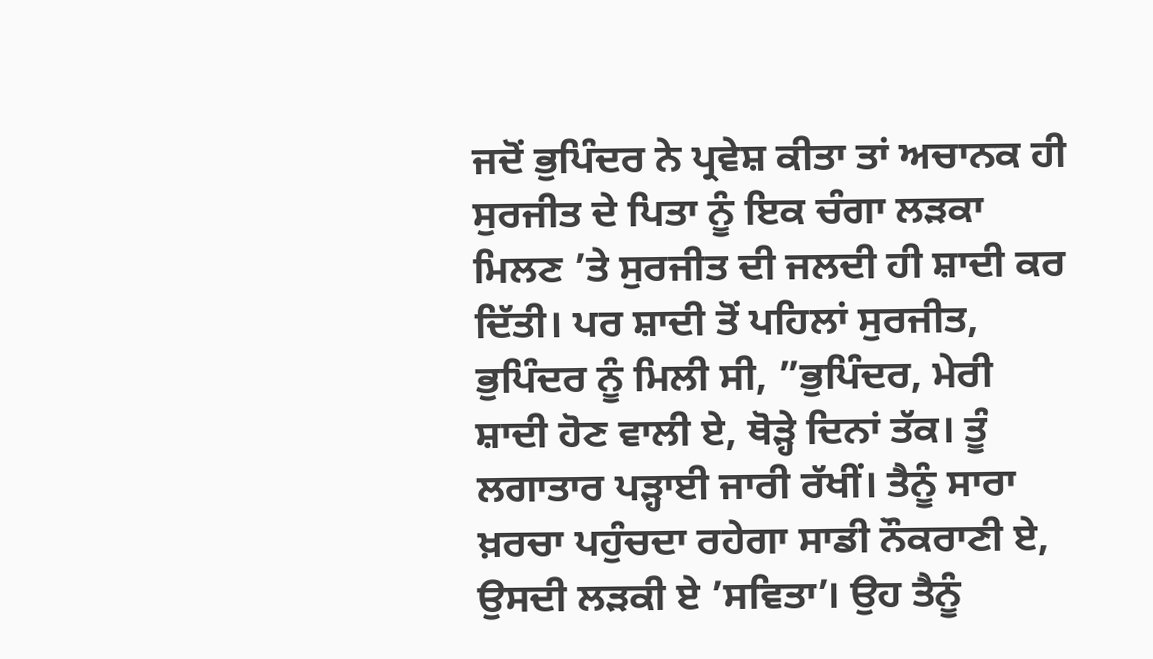ਜਦੋਂ ਭੁਪਿੰਦਰ ਨੇ ਪ੍ਰਵੇਸ਼ ਕੀਤਾ ਤਾਂ ਅਚਾਨਕ ਹੀ ਸੁਰਜੀਤ ਦੇ ਪਿਤਾ ਨੂੰ ਇਕ ਚੰਗਾ ਲੜਕਾ ਮਿਲਣ ’ਤੇ ਸੁਰਜੀਤ ਦੀ ਜਲਦੀ ਹੀ ਸ਼ਾਦੀ ਕਰ ਦਿੱਤੀ। ਪਰ ਸ਼ਾਦੀ ਤੋਂ ਪਹਿਲਾਂ ਸੁਰਜੀਤ, ਭੁਪਿੰਦਰ ਨੂੰ ਮਿਲੀ ਸੀ, ”ਭੁਪਿੰਦਰ, ਮੇਰੀ ਸ਼ਾਦੀ ਹੋਣ ਵਾਲੀ ਏ, ਥੋੜ੍ਹੇ ਦਿਨਾਂ ਤੱਕ। ਤੂੰ ਲਗਾਤਾਰ ਪੜ੍ਹਾਈ ਜਾਰੀ ਰੱਖੀਂ। ਤੈਨੂੰ ਸਾਰਾ ਖ਼ਰਚਾ ਪਹੁੰਚਦਾ ਰਹੇਗਾ ਸਾਡੀ ਨੌਕਰਾਣੀ ਏ, ਉਸਦੀ ਲੜਕੀ ਏ ’ਸਵਿਤਾ’। ਉਹ ਤੈਨੂੰ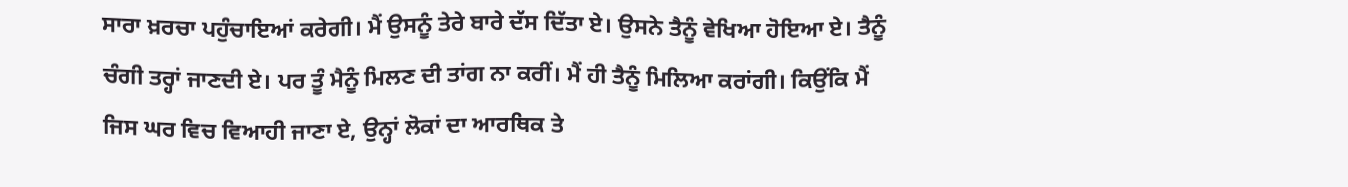ਸਾਰਾ ਖ਼ਰਚਾ ਪਹੁੰਚਾਇਆਂ ਕਰੇਗੀ। ਮੈਂ ਉਸਨੂੰ ਤੇਰੇ ਬਾਰੇ ਦੱਸ ਦਿੱਤਾ ਏ। ਉਸਨੇ ਤੈਨੂੰ ਵੇਖਿਆ ਹੋਇਆ ਏ। ਤੈਨੂੰ ਚੰਗੀ ਤਰ੍ਹਾਂ ਜਾਣਦੀ ਏ। ਪਰ ਤੂੰ ਮੈਨੂੰ ਮਿਲਣ ਦੀ ਤਾਂਗ ਨਾ ਕਰੀਂ। ਮੈਂ ਹੀ ਤੈਨੂੰ ਮਿਲਿਆ ਕਰਾਂਗੀ। ਕਿਉਂਕਿ ਮੈਂ ਜਿਸ ਘਰ ਵਿਚ ਵਿਆਹੀ ਜਾਣਾ ਏ, ਉਨ੍ਹਾਂ ਲੋਕਾਂ ਦਾ ਆਰਥਿਕ ਤੇ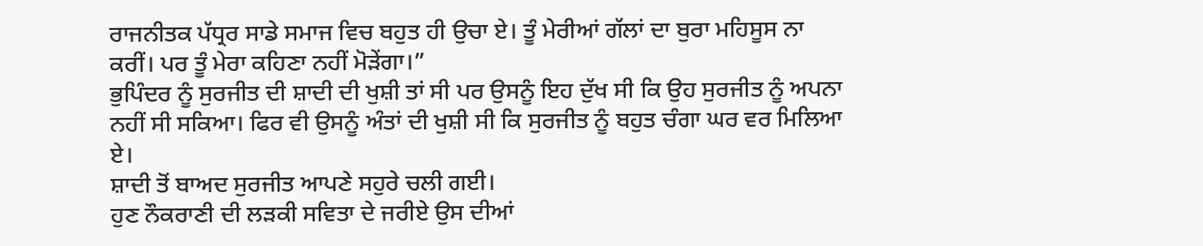ਰਾਜਨੀਤਕ ਪੱਧ੍ਰਰ ਸਾਡੇ ਸਮਾਜ ਵਿਚ ਬਹੁਤ ਹੀ ਉਚਾ ਏ। ਤੂੰ ਮੇਰੀਆਂ ਗੱਲਾਂ ਦਾ ਬੁਰਾ ਮਹਿਸੂਸ ਨਾ ਕਰੀਂ। ਪਰ ਤੂੰ ਮੇਰਾ ਕਹਿਣਾ ਨਹੀਂ ਮੋੜੇਂਗਾ।”
ਭੁਪਿੰਦਰ ਨੂੰ ਸੁਰਜੀਤ ਦੀ ਸ਼ਾਦੀ ਦੀ ਖੁਸ਼ੀ ਤਾਂ ਸੀ ਪਰ ਉਸਨੂੰ ਇਹ ਦੁੱਖ ਸੀ ਕਿ ਉਹ ਸੁਰਜੀਤ ਨੂੰ ਅਪਨਾ ਨਹੀਂ ਸੀ ਸਕਿਆ। ਫਿਰ ਵੀ ਉਸਨੂੰ ਅੰਤਾਂ ਦੀ ਖੁਸ਼ੀ ਸੀ ਕਿ ਸੁਰਜੀਤ ਨੂੰ ਬਹੁਤ ਚੰਗਾ ਘਰ ਵਰ ਮਿਲਿਆ ਏ।
ਸ਼ਾਦੀ ਤੋਂ ਬਾਅਦ ਸੁਰਜੀਤ ਆਪਣੇ ਸਹੁਰੇ ਚਲੀ ਗਈ।
ਹੁਣ ਨੌਕਰਾਣੀ ਦੀ ਲੜਕੀ ਸਵਿਤਾ ਦੇ ਜਰੀਏ ਉਸ ਦੀਆਂ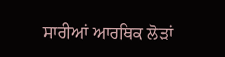ਸਾਰੀਆਂ ਆਰਥਿਕ ਲੋੜਾਂ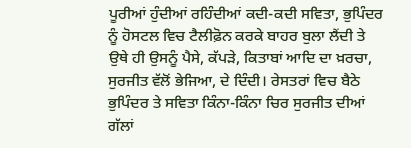ਪੂਰੀਆਂ ਹੁੰਦੀਆਂ ਰਹਿੰਦੀਆਂ ਕਦੀ-ਕਦੀ ਸਵਿਤਾ, ਭੁਪਿੰਦਰ ਨੂੰ ਹੋਸਟਲ ਵਿਚ ਟੈਲੀਫ਼ੋਨ ਕਰਕੇ ਬਾਹਰ ਬੁਲਾ ਲੈਂਦੀ ਤੇ ਉਥੇ ਹੀ ਉਸਨੂੰ ਪੈਸੇ, ਕੱਪੜੇ, ਕਿਤਾਬਾਂ ਆਦਿ ਦਾ ਖ਼ਰਚਾ, ਸੁਰਜੀਤ ਵੱਲੋਂ ਭੇਜਿਆ, ਦੇ ਦਿੰਦੀ। ਰੇਸਤਰਾਂ ਵਿਚ ਬੈਠੇ ਭੁਪਿੰਦਰ ਤੇ ਸਵਿਤਾ ਕਿੰਨਾ-ਕਿੰਨਾ ਚਿਰ ਸੁਰਜੀਤ ਦੀਆਂ ਗੱਲਾਂ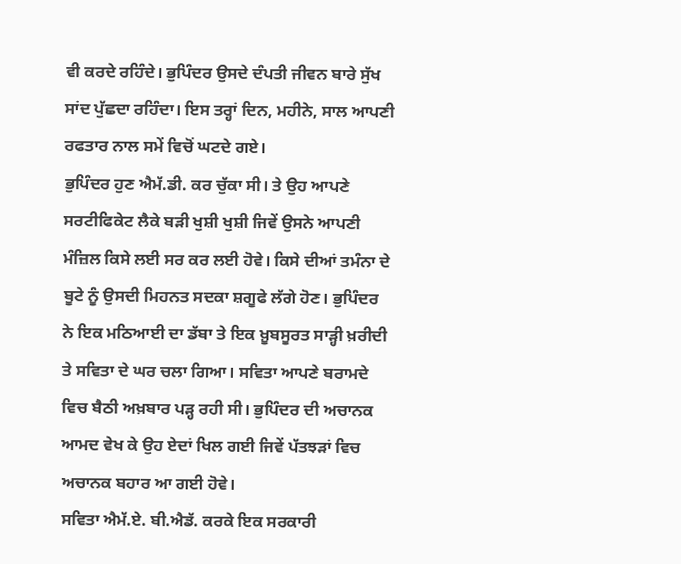ਵੀ ਕਰਦੇ ਰਹਿੰਦੇ। ਭੁਪਿੰਦਰ ਉਸਦੇ ਦੰਪਤੀ ਜੀਵਨ ਬਾਰੇ ਸੁੱਖ ਸਾਂਦ ਪੁੱਛਦਾ ਰਹਿੰਦਾ। ਇਸ ਤਰ੍ਹਾਂ ਦਿਨ, ਮਹੀਨੇ, ਸਾਲ ਆਪਣੀ ਰਫਤਾਰ ਨਾਲ ਸਮੇਂ ਵਿਚੋਂ ਘਟਦੇ ਗਏ।
ਭੁਪਿੰਦਰ ਹੁਣ ਐਮੱ.ਡੀ. ਕਰ ਚੁੱਕਾ ਸੀ। ਤੇ ਉਹ ਆਪਣੇ ਸਰਟੀਫਿਕੇਟ ਲੈਕੇ ਬੜੀ ਖੁਸ਼ੀ ਖੁਸ਼ੀ ਜਿਵੇਂ ਉਸਨੇ ਆਪਣੀ ਮੰਜ਼ਿਲ ਕਿਸੇ ਲਈ ਸਰ ਕਰ ਲਈ ਹੋਵੇ। ਕਿਸੇ ਦੀਆਂ ਤਮੰਨਾ ਦੇ ਬੂਟੇ ਨੂੰ ਉਸਦੀ ਮਿਹਨਤ ਸਦਕਾ ਸ਼ਗੂਫੇ ਲੱਗੇ ਹੋਣ। ਭੁਪਿੰਦਰ ਨੇ ਇਕ ਮਠਿਆਈ ਦਾ ਡੱਬਾ ਤੇ ਇਕ ਖ਼ੂਬਸੂਰਤ ਸਾੜ੍ਹੀ ਖ਼ਰੀਦੀ ਤੇ ਸਵਿਤਾ ਦੇ ਘਰ ਚਲਾ ਗਿਆ। ਸਵਿਤਾ ਆਪਣੇ ਬਰਾਮਦੇ ਵਿਚ ਬੈਠੀ ਅਖ਼ਬਾਰ ਪੜ੍ਹ ਰਹੀ ਸੀ। ਭੁਪਿੰਦਰ ਦੀ ਅਚਾਨਕ ਆਮਦ ਵੇਖ ਕੇ ਉਹ ਏਦਾਂ ਖਿਲ ਗਈ ਜਿਵੇਂ ਪੱਤਝੜਾਂ ਵਿਚ ਅਚਾਨਕ ਬਹਾਰ ਆ ਗਈ ਹੋਵੇ।
ਸਵਿਤਾ ਐਮੱ.ਏ. ਬੀ.ਐਡੱ. ਕਰਕੇ ਇਕ ਸਰਕਾਰੀ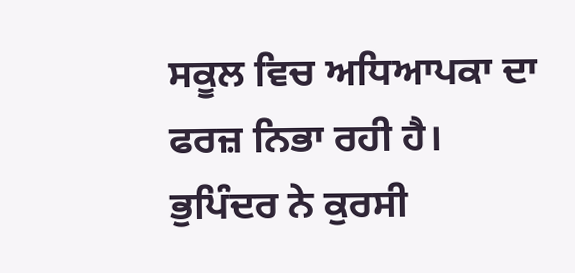ਸਕੂਲ ਵਿਚ ਅਧਿਆਪਕਾ ਦਾ ਫਰਜ਼ ਨਿਭਾ ਰਹੀ ਹੈ।
ਭੁਪਿੰਦਰ ਨੇ ਕੁਰਸੀ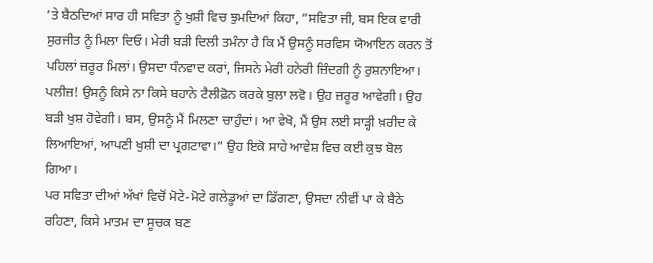’ਤੇ ਬੈਠਦਿਆਂ ਸਾਰ ਹੀ ਸਵਿਤਾ ਨੂੰ ਖੁਸ਼ੀ ਵਿਚ ਝੁਮਦਿਆਂ ਕਿਹਾ, ”ਸਵਿਤਾ ਜੀ, ਬਸ ਇਕ ਵਾਰੀ ਸੁਰਜੀਤ ਨੂੰ ਮਿਲਾ ਦਿਓ। ਮੇਰੀ ਬੜੀ ਦਿਲੀ ਤਮੰਨਾ ਹੈ ਕਿ ਮੈਂ ਉਸਨੂੰ ਸਰਵਿਸ ਯੋਆਇਨ ਕਰਨ ਤੋਂ ਪਹਿਲਾਂ ਜ਼ਰੂਰ ਮਿਲਾਂ। ਉਸਦਾ ਧੰਨਵਾਦ ਕਰਾਂ, ਜਿਸਨੇ ਮੇਰੀ ਹਨੇਰੀ ਜ਼ਿੰਦਗੀ ਨੂੰ ਰੁਸ਼ਨਾਇਆ। ਪਲੀਜ਼! ਉਸਨੂੰ ਕਿਸੇ ਨਾ ਕਿਸੇ ਬਹਾਨੇ ਟੈਲੀਫ਼ੋਨ ਕਰਕੇ ਬੁਲਾ ਲਵੋ। ਉਹ ਜ਼ਰੂਰ ਆਵੇਗੀ। ਉਹ ਬੜੀ ਖੁਸ਼ ਹੋਵੇਗੀ। ਬਸ, ਉਸਨੂੰ ਮੈਂ ਮਿਲਣਾ ਚਾਹੁੰਦਾਂ। ਆ ਵੇਖੋ, ਮੈਂ ਉਸ ਲਈ ਸਾੜ੍ਹੀ ਖ਼ਰੀਦ ਕੇ ਲਿਆਇਆਂ, ਆਪਣੀ ਖੁਸ਼ੀ ਦਾ ਪ੍ਰਗਟਾਵਾ।” ਉਹ ਇਕੋ ਸਾਹੇ ਆਵੇਸ਼ ਵਿਚ ਕਈ ਕੁਝ ਬੋਲ ਗਿਆ।
ਪਰ ਸਵਿਤਾ ਦੀਆਂ ਅੱਖਾਂ ਵਿਚੋਂ ਮੋਟੇ-ਮੋਟੇ ਗਲੇਡੂਆਂ ਦਾ ਡਿੱਗਣਾ, ਉਸਦਾ ਨੀਵੀਂ ਪਾ ਕੇ ਬੈਠੇ ਰਹਿਣਾ, ਕਿਸੇ ਮਾਤਮ ਦਾ ਸੂਚਕ ਬਣ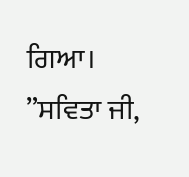ਗਿਆ।
”ਸਵਿਤਾ ਜੀ,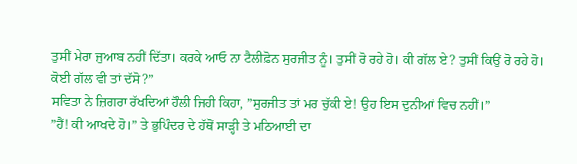ਤੁਸੀਂ ਮੇਰਾ ਜੁਆਬ ਨਹੀਂ ਦਿੱਤਾ। ਕਰਕੇ ਆਓ ਨਾ ਟੈਲੀਫ਼ੋਨ ਸੁਰਜੀਤ ਨੂੰ। ਤੁਸੀਂ ਰੋ ਰਹੇ ਹੋ। ਕੀ ਗੱਲ ਏ? ਤੁਸੀਂ ਕਿਉਂ ਰੋ ਰਹੇ ਹੋ। ਕੋਈ ਗੱਲ ਵੀ ਤਾਂ ਦੱਸੋ?”
ਸਵਿਤਾ ਨੇ ਜ਼ਿਗਰਾ ਰੱਖਦਿਆਂ ਹੌਲੀ ਜਿਹੀ ਕਿਹਾ, ”ਸੁਰਜੀਤ ਤਾਂ ਮਰ ਚੁੱਕੀ ਏ! ਉਹ ਇਸ ਦੁਨੀਆਂ ਵਿਚ ਨਹੀਂ।”
”ਹੈਂ! ਕੀ ਆਖਦੇ ਹੋ।” ਤੇ ਭੁਪਿੰਦਰ ਦੇ ਹੱਥੋਂ ਸਾੜ੍ਹੀ ਤੇ ਮਠਿਆਈ ਦਾ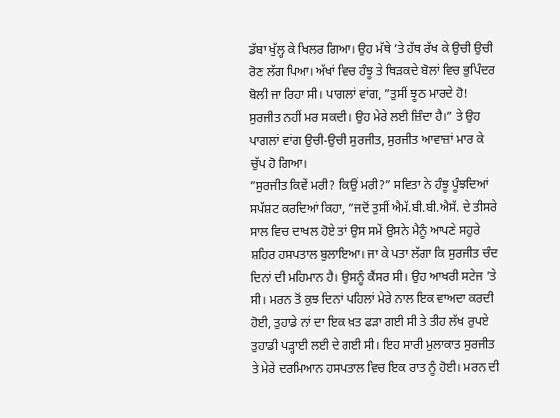ਡੱਬਾ ਖੁੱਲ੍ਹ ਕੇ ਖਿਲਰ ਗਿਆ। ਉਹ ਮੱਥੇ ’ਤੇ ਹੱਥ ਰੱਖ ਕੇ ਉਚੀ ਉਚੀ ਰੋਣ ਲੱਗ ਪਿਆ। ਅੱਖਾਂ ਵਿਚ ਹੰਝੂ ਤੇ ਥਿੜਕਦੇ ਬੋਲਾਂ ਵਿਚ ਭੁਪਿੰਦਰ ਬੋਲੀ ਜਾ ਰਿਹਾ ਸੀ। ਪਾਗਲਾਂ ਵਾਂਗ, ”ਤੁਸੀਂ ਝੂਠ ਮਾਰਦੇ ਹੋ! ਸੁਰਜੀਤ ਨਹੀਂ ਮਰ ਸਕਦੀ। ਉਹ ਮੇਰੇ ਲਈ ਜ਼ਿੰਦਾ ਹੈ।” ਤੇ ਉਹ ਪਾਗਲਾਂ ਵਾਂਗ ਉਚੀ-ਉਚੀ ਸੁਰਜੀਤ, ਸੁਰਜੀਤ ਆਵਾਜ਼ਾਂ ਮਾਰ ਕੇ ਚੁੱਪ ਹੋ ਗਿਆ।
”ਸੁਰਜੀਤ ਕਿਵੇਂ ਮਰੀ? ਕਿਉਂ ਮਰੀ?” ਸਵਿਤਾ ਨੇ ਹੰਝੂ ਪੂੰਝਦਿਆਂ ਸਪੱਸ਼ਟ ਕਰਦਿਆਂ ਕਿਹਾ, ”ਜਦੋਂ ਤੁਸੀਂ ਐਮੱ.ਬੀ.ਬੀ.ਐਸੱ. ਦੇ ਤੀਸਰੇ ਸਾਲ ਵਿਚ ਦਾਖਲ ਹੋਏ ਤਾਂ ਉਸ ਸਮੇਂ ਉਸਨੇ ਮੈਨੂੰ ਆਪਣੇ ਸਹੁਰੇ ਸ਼ਹਿਰ ਹਸਪਤਾਲ ਬੁਲਾਇਆ। ਜਾ ਕੇ ਪਤਾ ਲੱਗਾ ਕਿ ਸੁਰਜੀਤ ਚੰਦ ਦਿਨਾਂ ਦੀ ਮਹਿਮਾਨ ਹੈ। ਉਸਨੂੰ ਕੈਂਸਰ ਸੀ। ਉਹ ਆਖਰੀ ਸਟੇਜ ’ਤੇ ਸੀ। ਮਰਨ ਤੋਂ ਕੁਝ ਦਿਨਾਂ ਪਹਿਲਾਂ ਮੇਰੇ ਨਾਲ ਇਕ ਵਾਅਦਾ ਕਰਦੀ ਹੋਈ, ਤੁਹਾਡੇ ਨਾਂ ਦਾ ਇਕ ਖ਼ਤ ਫੜਾ ਗਈ ਸੀ ਤੇ ਤੀਹ ਲੱਖ ਰੁਪਏ ਤੁਹਾਡੀ ਪੜ੍ਹਾਈ ਲਈ ਦੇ ਗਈ ਸੀ। ਇਹ ਸਾਰੀ ਮੁਲਾਕਾਤ ਸੁਰਜੀਤ ਤੇ ਮੇਰੇ ਦਰਮਿਆਨ ਹਸਪਤਾਲ ਵਿਚ ਇਕ ਰਾਤ ਨੂੰ ਹੋਈ। ਮਰਨ ਦੀ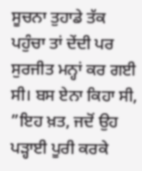ਸੂਚਨਾ ਤੁਹਾਡੇ ਤੱਕ ਪਹੁੰਚਾ ਤਾਂ ਦੇਂਦੀ ਪਰ ਸੁਰਜੀਤ ਮਨ੍ਹਾਂ ਕਰ ਗਈ ਸੀ। ਬਸ ਏਨਾ ਕਿਹਾ ਸੀ, ”ਇਹ ਖ਼ਤ, ਜਦੋਂ ਉਹ ਪੜ੍ਹਾਈ ਪੂਰੀ ਕਰਕੇ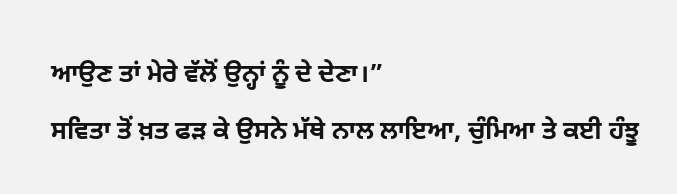ਆਉਣ ਤਾਂ ਮੇਰੇ ਵੱਲੋਂ ਉਨ੍ਹਾਂ ਨੂੰ ਦੇ ਦੇਣਾ।”
ਸਵਿਤਾ ਤੋਂ ਖ਼ਤ ਫੜ ਕੇ ਉਸਨੇ ਮੱਥੇ ਨਾਲ ਲਾਇਆ, ਚੁੰਮਿਆ ਤੇ ਕਈ ਹੰਝੂ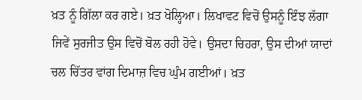ਖ਼ਤ ਨੂੰ ਗਿੱਲਾ ਕਰ ਗਏ। ਖ਼ਤ ਖੋਲ੍ਹਿਆ। ਲਿਖਾਵਟ ਵਿਚੋਂ ਉਸਨੂੰ ਇੰਝ ਲੱਗਾ ਜਿਵੇਂ ਸੁਰਜੀਤ ਉਸ ਵਿਚੋਂ ਬੋਲ ਰਹੀ ਹੋਵੇ। ਉਸਦਾ ਚਿਹਰਾ, ਉਸ ਦੀਆਂ ਯਾਦਾਂ ਚਲ ਚਿੱਤਰ ਵਾਂਗ ਦਿਮਾਜ਼ ਵਿਚ ਘੁੰਮ ਗਈਆਂ। ਖ਼ਤ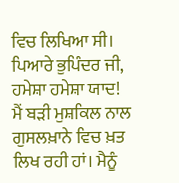ਵਿਚ ਲਿਖਿਆ ਸੀ।
ਪਿਆਰੇ ਭੁਪਿੰਦਰ ਜੀ,
ਹਮੇਸ਼ਾ ਹਮੇਸ਼ਾ ਯਾਦ!
ਮੈਂ ਬੜੀ ਮੁਸ਼ਕਿਲ ਨਾਲ ਗੁਸਲਖ਼ਾਨੇ ਵਿਚ ਖ਼ਤ ਲਿਖ ਰਹੀ ਹਾਂ। ਮੈਨੂੰ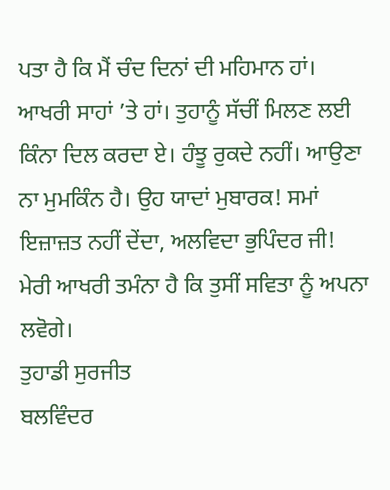ਪਤਾ ਹੈ ਕਿ ਮੈਂ ਚੰਦ ਦਿਨਾਂ ਦੀ ਮਹਿਮਾਨ ਹਾਂ। ਆਖਰੀ ਸਾਹਾਂ ’ਤੇ ਹਾਂ। ਤੁਹਾਨੂੰ ਸੱਚੀਂ ਮਿਲਣ ਲਈ ਕਿੰਨਾ ਦਿਲ ਕਰਦਾ ਏ। ਹੰਝੂ ਰੁਕਦੇ ਨਹੀਂ। ਆਉਣਾ ਨਾ ਮੁਮਕਿੰਨ ਹੈ। ਉਹ ਯਾਦਾਂ ਮੁਬਾਰਕ! ਸਮਾਂ ਇਜ਼ਾਜ਼ਤ ਨਹੀਂ ਦੇਂਦਾ, ਅਲਵਿਦਾ ਭੁਪਿੰਦਰ ਜੀ!
ਮੇਰੀ ਆਖਰੀ ਤਮੰਨਾ ਹੈ ਕਿ ਤੁਸੀਂ ਸਵਿਤਾ ਨੂੰ ਅਪਨਾ ਲਵੋਗੇ।
ਤੁਹਾਡੀ ਸੁਰਜੀਤ
ਬਲਵਿੰਦਰ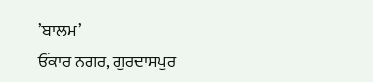’ਬਾਲਮ’
ਓਂਕਾਰ ਨਗਰ, ਗੁਰਦਾਸਪੁਰ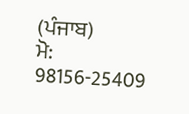(ਪੰਜਾਬ)
ਮੋ: 98156-25409